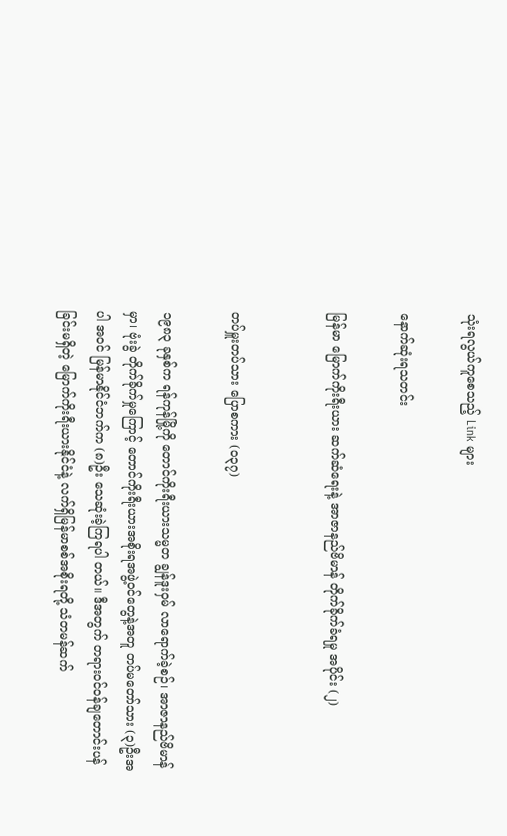သုံးရလွယ်ကူစေသည့် Link များ

နောက်ဆုံးရသတင်း

မြန်မာ မြောက်ကိုးရီးယား ဆက်ဆံရေးနဲ့ အာဇာနည်ဗိမာန် တိုက်ခိုက်ခံရမှု အပိုင်း (၂)


တပ်မှူးတပ်သား ပြောစကား (၀၃၇)

၁၉၈၃ ခုနှစ်က ရန်ကုန်မြို့ကို တောင်ကိုးရီးယားသမ္မတ ချွန်ဒူးဝှမ် လာရောက်ခဲ့စဉ်၊ အာဇာနည်ဗိမာန်မှာ၊ ဗုံးခွဲ တိုက်ခိုက်မှုကြောင့် တောင်ကိုးရီးယားအစိုးရအဖွဲ့ဝင်တွေနဲ့အတူ တပ်မတော်သား (၃)ဦးအပါ အဝင် မြန်မာနိုင်ငံဘက်က (၈)ဦး သေဆုံးခဲ့ကြရပါ တယ်။ ဒီအတွက် တရားဝင်ဝန်ချတောင်းပန်ခြင်းမရှိတဲ့ မြောက်ကိုးရီးယားနိုင်ငံနဲ့ လက်ရှိမြန်မာစစ်အစိုးရတို့ သံတမန်ဆက်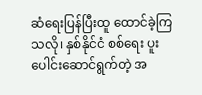ဆံရေးပြန်ပြီးထူ ထောင်ခဲ့ကြသလို၊ နှစ်နိုင်ငံ စစ်ရေး ပူးပေါင်းဆောင်ရွက်တဲ့ အ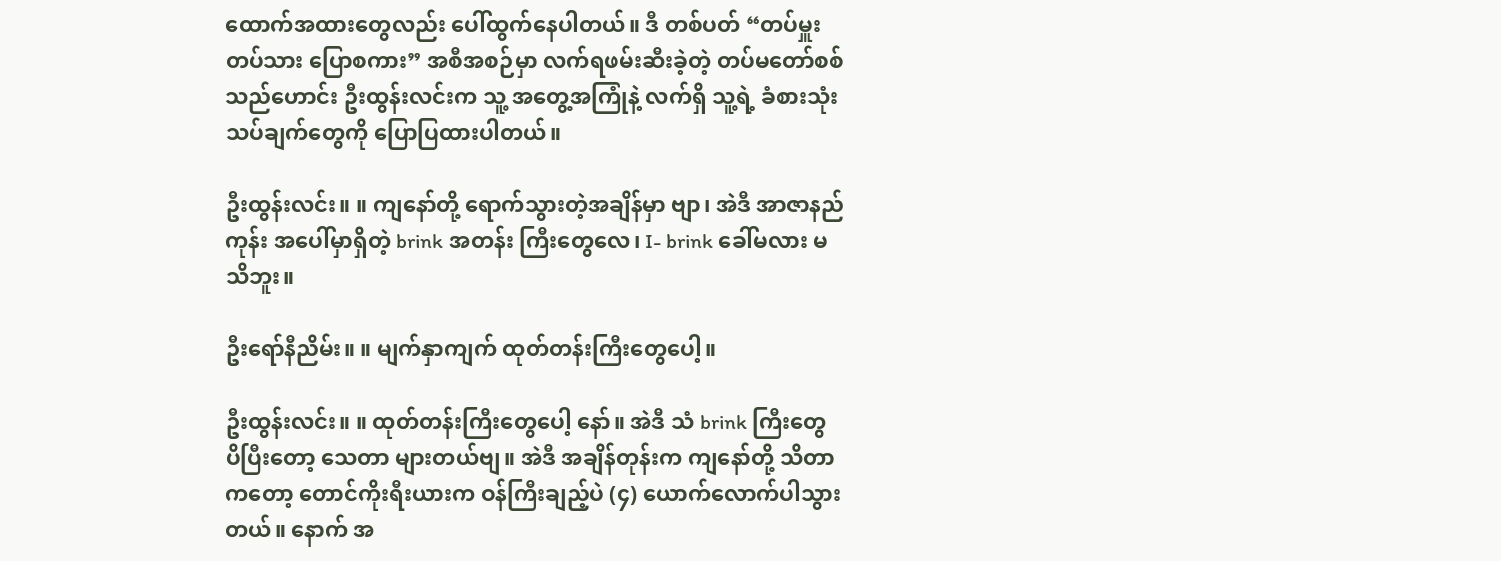ထောက်အထားတွေလည်း ပေါ်ထွက်နေပါတယ်။ ဒီ တစ်ပတ် “တပ်မှူးတပ်သား ပြောစကား” အစီအစဉ်မှာ လက်ရဖမ်းဆီးခဲ့တဲ့ တပ်မတော်စစ်သည်ဟောင်း ဦးထွန်းလင်းက သူ့ အတွေ့အကြုံနဲ့ လက်ရှိ သူ့ရဲ့ ခံစားသုံးသပ်ချက်တွေကို ပြောပြထားပါတယ်။

ဦးထွန်းလင်း။ ။ ကျနော်တို့ ရောက်သွားတဲ့အချိန်မှာ ဗျာ၊ အဲဒီ အာဇာနည်ကုန်း အပေါ်မှာရှိတဲ့ brink အတန်း ကြီးတွေလေ၊ I- brink ခေါ်မလား မသိဘူး။

ဦးရော်နီညိမ်း။ ။ မျက်နှာကျက် ထုတ်တန်းကြီးတွေပေါ့။

ဦးထွန်းလင်း။ ။ ထုတ်တန်းကြီးတွေပေါ့ နော်။ အဲဒီ သံ brink ကြီးတွေ ပိပြီးတော့ သေတာ များတယ်ဗျ။ အဲဒီ အချိန်တုန်းက ကျနော်တို့ သိတာကတော့ တောင်ကိုးရီးယားက ဝန်ကြီးချည့်ပဲ (၄) ယောက်လောက်ပါသွားတယ်။ နောက် အ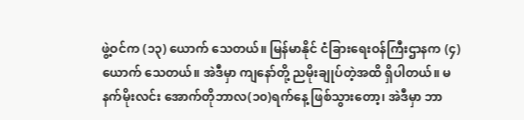ဖွဲ့ဝင်က (၁၃) ယောက် သေတယ်။ မြန်မာနိုင် ငံခြားရေးဝန်ကြီးဌာနက (၄) ယောက် သေတယ်။ အဲဒီမှာ ကျနော်တို့ ညမိုးချုပ်တဲ့အထိ ရှိပါတယ်။ မနက်မိုးလင်း အောက်တိုဘာလ(၁၀)ရက်နေ့ ဖြစ်သွားတော့၊ အဲဒီမှာ ဘာ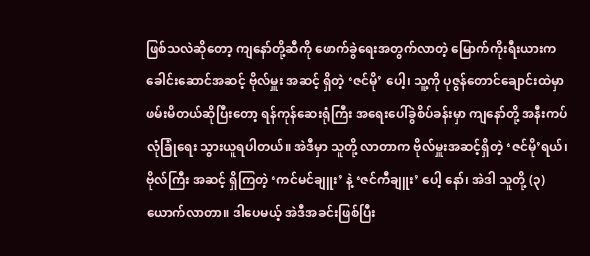ဖြစ်သလဲဆိုတော့ ကျနော်တို့ဆီကို ဖောက်ခွဲရေးအတွက်လာတဲ့ မြောက်ကိုးရီးယားက ခေါင်းဆောင်အဆင့် ဗိုလ်မှူး အဆင့် ရှိတဲ့ ‘ဇင်မို’ ပေါ့၊ သူ့ကို ပုဇွန်တောင်ချောင်းထဲမှာ ဖမ်းမိတယ်ဆိုပြီးတော့ ရန်ကုန်ဆေးရုံကြီး အရေးပေါ်ခွဲစိပ်ခန်းမှာ ကျနော်တို့ အနီးကပ် လုံခြုံရေး သွားယူရပါတယ်။ အဲဒီမှာ သူတို့ လာတာက ဗိုလ်မှူးအဆင့်ရှိတဲ့ ‘ဇင်မို’ရယ်၊ ဗိုလ်ကြီး အဆင့် ရှိကြတဲ့ ‘ကင်မင်ချူး’ နဲ့ ‘ဇင်ကီချူး’ ပေါ့ နော်၊ အဲဒါ သူတို့ (၃)ယောက်လာတာ။ ဒါပေမယ့် အဲဒီအခင်းဖြစ်ပြီး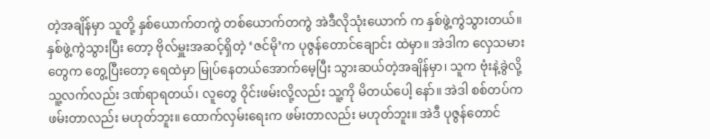တဲ့အချိန်မှာ သူတို့ နှစ်ယောက်တကွဲ တစ်ယောက်တကွဲ အဲဒီလိုသုံးယောက် က နှစ်ဖွဲ့ကွဲသွားတယ်။ နှစ်ဖွဲ့ကွဲသွားပြီး တော့ ဗိုလ်မှူးအဆင့်ရှိတဲ့ ‘ဇင်မို’က ပုဇွန်တောင်ချောင်း ထဲမှာ။ အဲဒါက လှေသမားတွေက တွေ့ပြီးတော့ ရေထဲမှာ မြုပ်နေတယ်အောက်မေ့ပြီး သွားဆယ်တဲ့အချိန်မှာ၊ သူက ဗုံးနဲ့ခွဲလို့ သူ့လက်လည်း ဒဏ်ရာရတယ်၊ လူတွေ ဝိုင်းဖမ်းလို့လည်း သူ့ကို မိတယ်ပေါ့ နော်။ အဲဒါ စစ်တပ်က ဖမ်းတာလည်း မဟုတ်ဘူး။ ထောက်လှမ်းရေးက ဖမ်းတာလည်း မဟုတ်ဘူး။ အဲဒီ ပုဇွန်တောင်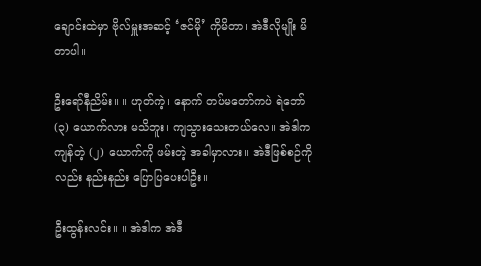ချောင်းထဲမှာ ဗိုလ်မှူးအဆင့် ‘ဇင်မို’ ကိုမိတာ၊ အဲဒီလိုမျိုး မိတာပါ။

ဦးရော်နီညိမ်း။ ။ ဟုတ်ကဲ့၊ နောက် တပ်မတော်ကပဲ ရဲဘော် (၃) ယောက်လား မသိဘူး၊ ကျသွားသေးတယ်လေ။ အဲဒါက ကျန်တဲ့ (၂) ယောက်ကို ဖမ်းတဲ့ အခါမှာလား။ အဲဒီဖြစ်စဉ်ကိုလည်း နည်းနည်း ပြောပြပေးပါဦး။

ဦးထွန်းလင်း။ ။ အဲဒါက အဲဒီ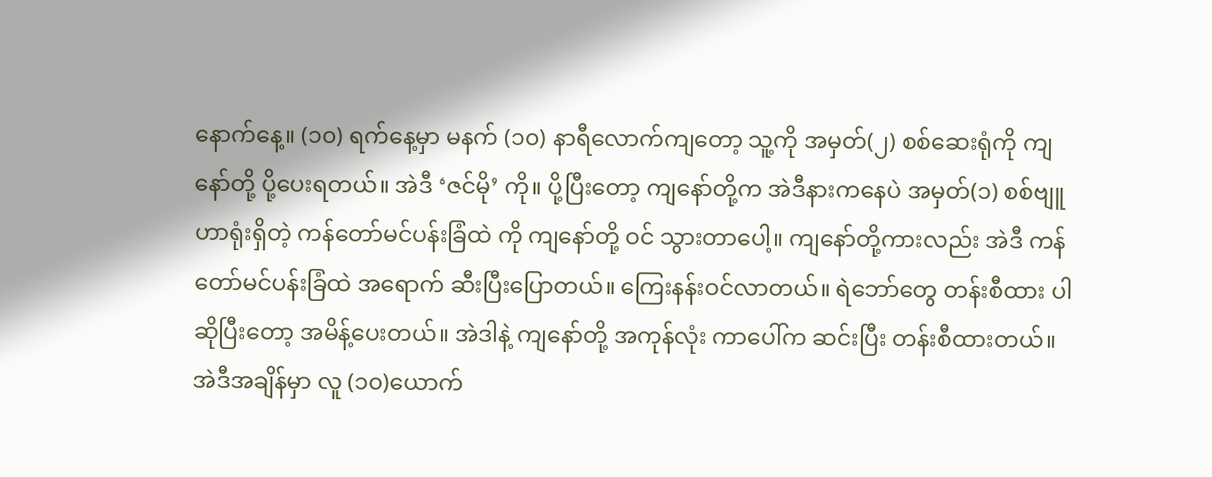နောက်နေ့။ (၁၀) ရက်နေ့မှာ မနက် (၁၀) နာရီလောက်ကျတော့ သူ့ကို အမှတ်(၂) စစ်ဆေးရုံကို ကျနော်တို့ ပို့ပေးရတယ်။ အဲဒီ ‘ဇင်မို’ ကို။ ပို့ပြီးတော့ ကျနော်တို့က အဲဒီနားကနေပဲ အမှတ်(၁) စစ်ဗျူဟာရုံးရှိတဲ့ ကန်တော်မင်ပန်းခြံထဲ ကို ကျနော်တို့ ဝင် သွားတာပေါ့။ ကျနော်တို့ကားလည်း အဲဒီ ကန်တော်မင်ပန်းခြံထဲ အရောက် ဆီးပြီးပြောတယ်။ ကြေးနန်းဝင်လာတယ်။ ရဲဘော်တွေ တန်းစီထား ပါ ဆိုပြီးတော့ အမိန့်ပေးတယ်။ အဲဒါနဲ့ ကျနော်တို့ အကုန်လုံး ကာပေါ်က ဆင်းပြီး တန်းစီထားတယ်။ အဲဒီအချိန်မှာ လူ (၁၀)ယောက်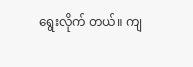ရွေးလိုက် တယ်။ ကျ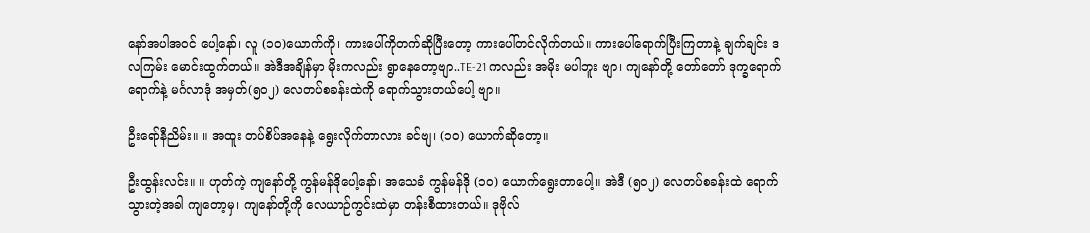နော်အပါအဝင် ပေါ့နော်၊ လူ (၁၀)ယောက်ကို၊ ကားပေါ်ကိုတက်ဆိုပြီးတော့ ကားပေါ်တင်လိုက်တယ်။ ကားပေါ်ရောက်ပြီးကြတာနဲ့ ချက်ချင်း ဒလကြမ်း မောင်းထွက်တယ်။ အဲဒီအချိန်မှာ မိုးကလည်း ရွာနေတော့ဗျာ..TE-21 ကလည်း အမိုး မပါဘူး ဗျာ၊ ကျနော်တို့ တော်တော် ဒုက္ခရောက်ရောက်နဲ့ မင်္ဂလာဒုံ အမှတ်(၅၀၂) လေတပ်စခန်းထဲကို ရောက်သွားတယ်ပေါ့ ဗျာ။

ဦးရော်နီညိမ်း။ ။ အထူး တပ်စိပ်အနေနဲ့ ရွေးလိုက်တာလား ခင်ဗျ၊ (၁၀) ယောက်ဆိုတော့။

ဦးထွန်းလင်း။ ။ ဟုတ်ကဲ့ ကျနော်တို့ ကွန်မန်ဒိုပေါ့နော်၊ အသေခံ ကွန်မန်ဒို (၁၀) ယောက်ရွေးတာပေါ့။ အဲဒီ (၅၀၂) လေတပ်စခန်းထဲ ရောက်သွားတဲ့အခါ ကျတော့မှ၊ ကျနော်တို့ကို လေယာဉ်ကွင်းထဲမှာ တန်းစီထားတယ်။ ဒုဗိုလ်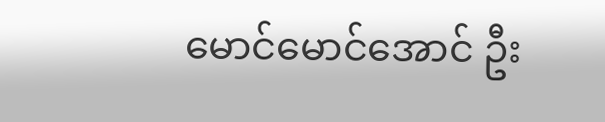မောင်မောင်အောင် ဦး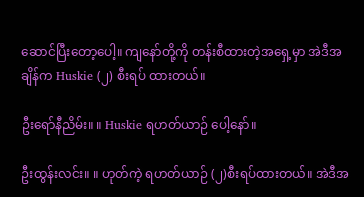ဆောင်ပြီးတော့ပေါ့။ ကျနော်တို့ကို တန်းစီထားတဲ့အရှေ့မှာ အဲဒီအချိန်က Huskie (၂) စီးရပ် ထားတယ်။

ဦးရော်နီညိမ်း။ ။ Huskie ရဟတ်ယာဉ် ပေါ့နော်။

ဦးထွန်းလင်း။ ။ ဟုတ်ကဲ့ ရဟတ်ယာဉ် (၂)စီးရပ်ထားတယ်။ အဲဒီအ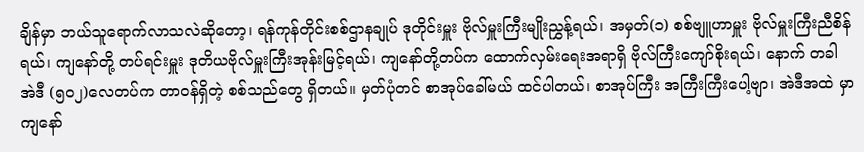ချိန်မှာ ဘယ်သူရောက်လာသလဲဆိုတော့၊ ရန်ကုန်တိုင်းစစ်ဌာနချုပ် ဒုတိုင်းမှူး ဗိုလ်မှူးကြီးမျိုးညွှန့်ရယ်၊ အမှတ်(၁) စစ်ဗျူဟာမှူး ဗိုလ်မှူးကြီးညီစိန်ရယ်၊ ကျနော်တို့ တပ်ရင်းမှူး ဒုတိယဗိုလ်မှူးကြီးအုန်းမြင့်ရယ်၊ ကျနော်တို့တပ်က ထောက်လှမ်းရေးအရာရှိ ဗိုလ်ကြီးကျော်စိုးရယ်၊ နောက် တခါ အဲဒီ (၅၀၂)လေတပ်က တာဝန်ရှိတဲ့ စစ်သည်တွေ ရှိတယ်။ မှတ်ပုံတင် စာအုပ်ခေါ်မယ် ထင်ပါတယ်၊ စာအုပ်ကြီး အကြီးကြီးပေါ့ဗျာ၊ အဲဒီအထဲ မှာ ကျနော်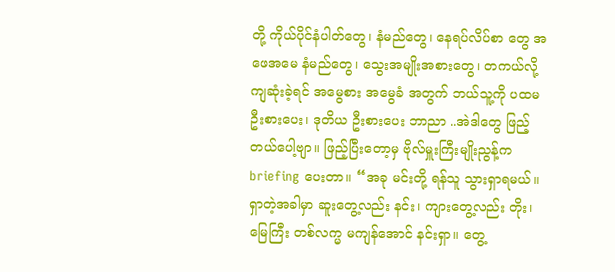တို့ ကိုယ်ပိုင်နံပါတ်တွေ၊ နံမည်တွေ၊ နေရပ်လိပ်စာ တွေ အဖေအမေ နံမည်တွေ၊ သွေးအမျိုးအစားတွေ၊ တကယ်လို့ ကျဆုံးခဲ့ရင် အမွေစား အမွေခံ အတွက် ဘယ်သူ့ကို ပထမ ဦးစားပေး၊ ဒုတိယ ဦးစားပေး ဘာညာ ..အဲဒါတွေ ဖြည့်တယ်ပေါ့ဗျာ။ ဖြည့်ပြီးတော့မှ ဗိုလ်မှူးကြီးမျိုးညွန့်က briefing ပေးတာ။ “အခု မင်းတို့ ရန်သူ သွားရှာရမယ်။ ရှာတဲ့အခါမှာ ဆူးတွေ့လည်း နင်း၊ ကျားတွေ့လည်း တိုး၊ မြေကြီး တစ်လက္မ မကျန်အောင် နင်းရှာ။ တွေ့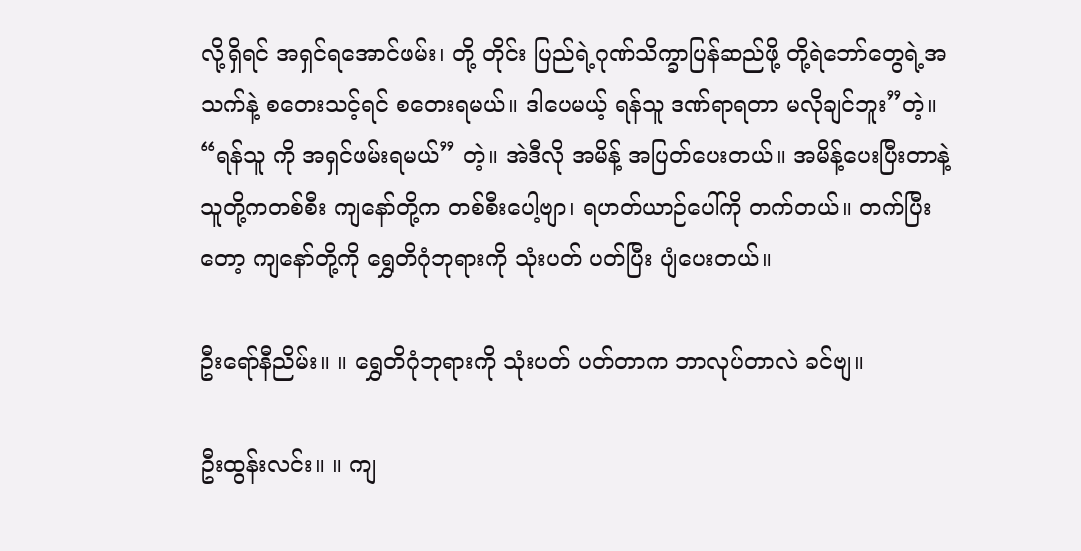လို့ရှိရင် အရှင်ရအောင်ဖမ်း၊ တို့ တိုင်း ပြည်ရဲ့ဂုဏ်သိက္ခာပြန်ဆည်ဖို့ တို့ရဲဘော်တွေရဲ့အသက်နဲ့ စတေးသင့်ရင် စတေးရမယ်။ ဒါပေမယ့် ရန်သူ ဒဏ်ရာရတာ မလိုချင်ဘူး”တဲ့။ “ရန်သူ ကို အရှင်ဖမ်းရမယ်” တဲ့။ အဲဒီလို အမိန့် အပြတ်ပေးတယ်။ အမိန့်ပေးပြီးတာနဲ့ သူတို့ကတစ်စီး ကျနော်တို့က တစ်စီးပေါ့ဗျာ၊ ရဟတ်ယာဉ်ပေါ်ကို တက်တယ်။ တက်ပြီးတော့ ကျနော်တို့ကို ရွှေတိဂုံဘုရားကို သုံးပတ် ပတ်ပြီး ပျံပေးတယ်။

ဦးရော်နီညိမ်း။ ။ ရွှေတိဂုံဘုရားကို သုံးပတ် ပတ်တာက ဘာလုပ်တာလဲ ခင်ဗျ။

ဦးထွန်းလင်း။ ။ ကျ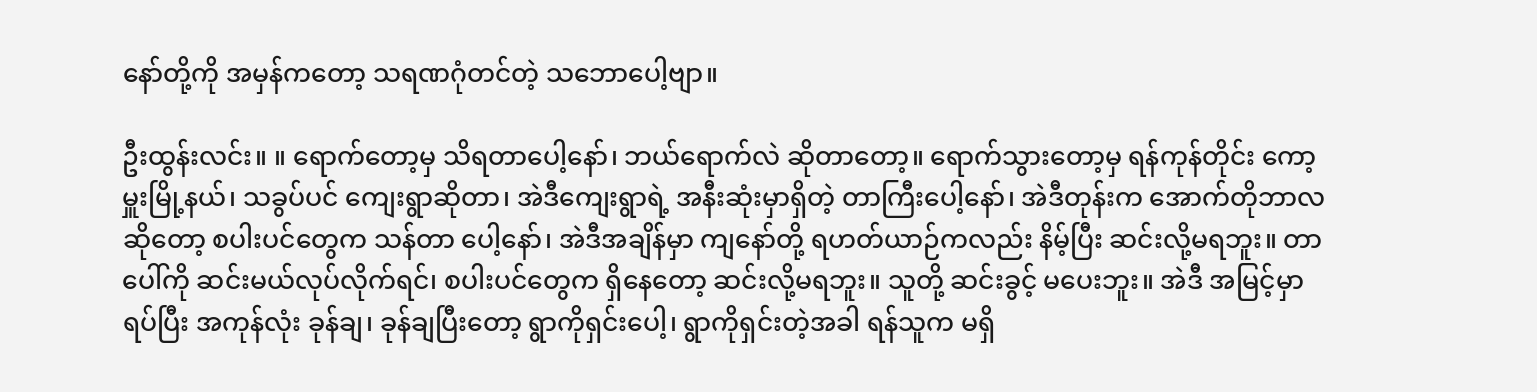နော်တို့ကို အမှန်ကတော့ သရဏဂုံတင်တဲ့ သဘောပေါ့ဗျာ။

ဦးထွန်းလင်း။ ။ ရောက်တော့မှ သိရတာပေါ့နော်၊ ဘယ်ရောက်လဲ ဆိုတာတော့။ ရောက်သွားတော့မှ ရန်ကုန်တိုင်း ကော့မှူးမြို့နယ်၊ သခွပ်ပင် ကျေးရွာဆိုတာ၊ အဲဒီကျေးရွာရဲ့ အနီးဆုံးမှာရှိတဲ့ တာကြီးပေါ့နော်၊ အဲဒီတုန်းက အောက်တိုဘာလဆိုတော့ စပါးပင်တွေက သန်တာ ပေါ့နော်၊ အဲဒီအချိန်မှာ ကျနော်တို့ ရဟတ်ယာဉ်ကလည်း နိမ့်ပြီး ဆင်းလို့မရဘူး။ တာပေါ်ကို ဆင်းမယ်လုပ်လိုက်ရင်၊ စပါးပင်တွေက ရှိနေတော့ ဆင်းလို့မရဘူး။ သူတို့ ဆင်းခွင့် မပေးဘူး။ အဲဒီ အမြင့်မှာရပ်ပြီး အကုန်လုံး ခုန်ချ၊ ခုန်ချပြီးတော့ ရွာကိုရှင်းပေါ့၊ ရွာကိုရှင်းတဲ့အခါ ရန်သူက မရှိ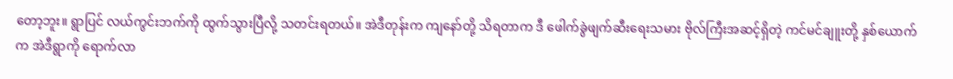တော့ဘူး။ ရွာပြင် လယ်ကွင်းဘက်ကို ထွက်သွားပြီလို့ သတင်းရတယ်။ အဲဒီတုန်းက ကျနော်တို့ သိရတာက ဒီ ဖေါက်ခွဲဖျက်ဆီးရေးသမား ဗိုလ်ကြီးအဆင့်ရှိတဲ့ ကင်မင်ချူးတို့ နှစ်ယောက်က အဲဒီရွာကို ရောက်လာ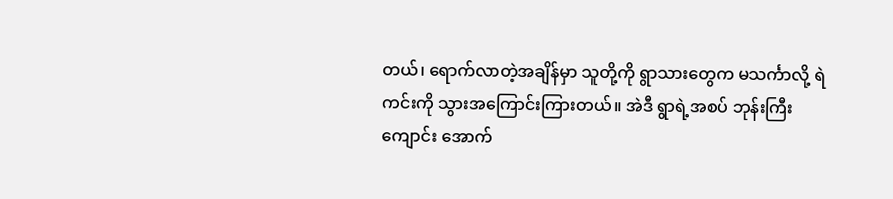တယ်၊ ရောက်လာတဲ့အချိန်မှာ သူတို့ကို ရွာသားတွေက မသင်္ကာလို့ ရဲကင်းကို သွားအကြောင်းကြားတယ်။ အဲဒီ ရွာရဲ့အစပ် ဘုန်းကြီးကျောင်း အောက်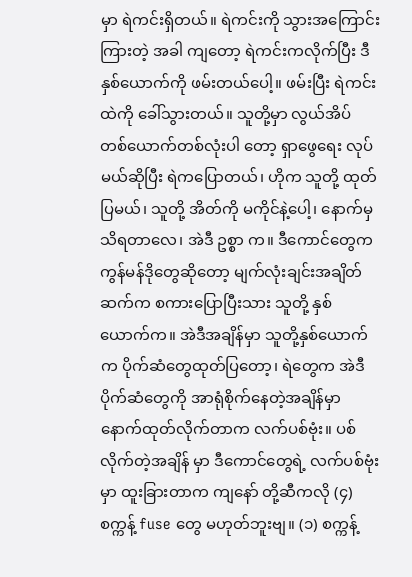မှာ ရဲကင်းရှိတယ်။ ရဲကင်းကို သွားအကြောင်းကြားတဲ့ အခါ ကျတော့ ရဲကင်းကလိုက်ပြီး ဒီ နှစ်ယောက်ကို ဖမ်းတယ်ပေါ့။ ဖမ်းပြီး ရဲကင်းထဲကို ခေါ်သွားတယ်။ သူတို့မှာ လွယ်အိပ် တစ်ယောက်တစ်လုံးပါ တော့ ရှာဖွေရေး လုပ်မယ်ဆိုပြီး ရဲကပြောတယ်၊ ဟိုက သူတို့ ထုတ်ပြမယ်၊ သူတို့ အိတ်ကို မကိုင်နဲ့ပေါ့၊ နောက်မှ သိရတာလေ၊ အဲဒီ ဥစ္စာ က။ ဒီကောင်တွေက ကွန်မန်ဒိုတွေဆိုတော့ မျက်လုံးချင်းအချိတ်ဆက်က စကားပြောပြီးသား သူတို့ နှစ်ယောက်က။ အဲဒီအချိန်မှာ သူတို့နှစ်ယောက် က ပိုက်ဆံတွေထုတ်ပြတော့၊ ရဲတွေက အဲဒီ ပိုက်ဆံတွေကို အာရုံစိုက်နေတဲ့အချိန်မှာ နောက်ထုတ်လိုက်တာက လက်ပစ်ဗုံး။ ပစ်လိုက်တဲ့အချိန် မှာ ဒီကောင်တွေရဲ့ လက်ပစ်ဗုံးမှာ ထူးခြားတာက ကျနော် တို့ဆီကလို (၄)စက္ကန့် fuse တွေ မဟုတ်ဘူးဗျ။ (၁) စက္ကန့်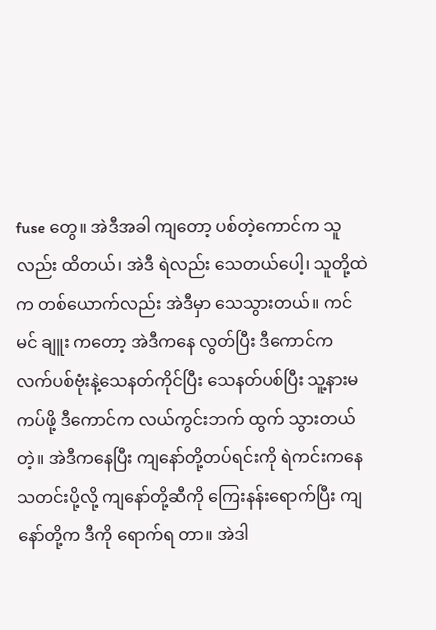fuse တွေ။ အဲဒီအခါ ကျတော့ ပစ်တဲ့ကောင်က သူလည်း ထိတယ်၊ အဲဒီ ရဲလည်း သေတယ်ပေါ့၊ သူတို့ထဲက တစ်ယောက်လည်း အဲဒီမှာ သေသွားတယ်။ ကင်မင် ချူး ကတော့ အဲဒီကနေ လွတ်ပြီး ဒီကောင်က လက်ပစ်ဗုံးနဲ့သေနတ်ကိုင်ပြီး သေနတ်ပစ်ပြီး သူ့နားမကပ်ဖို့ ဒီကောင်က လယ်ကွင်းဘက် ထွက် သွားတယ်တဲ့။ အဲဒီကနေပြီး ကျနော်တို့တပ်ရင်းကို ရဲကင်းကနေသတင်းပို့လို့ ကျနော်တို့ဆီကို ကြေးနန်းရောက်ပြီး ကျနော်တို့က ဒီကို ရောက်ရ တာ။ အဲဒါ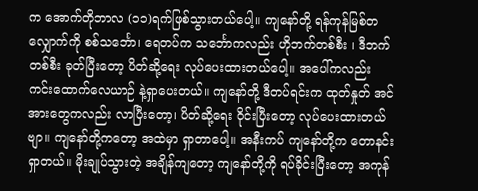က အောက်တိုဘာလ (၁၁)ရက်ဖြစ်သွားတယ်ပေါ့။ ကျနော်တို့ ရန်ကုန်မြစ်တလျှောက်ကို စစ်သင်္ဘော၊ ရေတပ်က သင်္ဘောကလည်း ဟိုဘက်တစ်စီး ၊ ဒီဘက် တစ်စီး ခုတ်ပြီးတော့ ပိတ်ဆို့ရေး လုပ်ပေးထားတယ်ပေါ့။ အပေါ်ကလည်း ကင်းထောက်လေယာဉ် နဲ့ရှာပေးတယ်။ ကျနော်တို့ ဒီတပ်ရင်းက ထုတ်နှုတ် အင်အားတွေကလည်း လာပြီးတော့၊ ပိတ်ဆို့ရေး ဝိုင်းပြီးတော့ လုပ်ပေးထားတယ်ဗျာ။ ကျနော်တို့ကတော့ အထဲမှာ ရှာတာပေါ့။ အနီးကပ် ကျနော်တို့က တောနင်းရှာတယ်။ မိုးချုပ်သွားတဲ့ အချိန်ကျတော့ ကျနော်တို့ကို ရပ်ခိုင်းပြီးတော့ အကုန်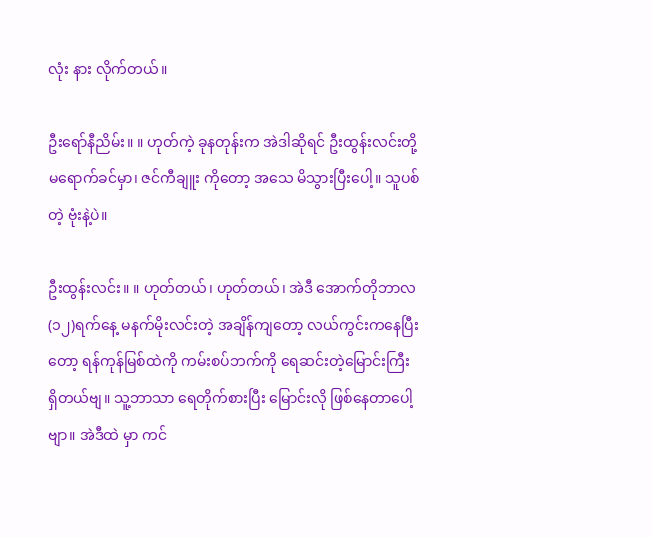လုံး နား လိုက်တယ်။

ဦးရော်နီညိမ်း။ ။ ဟုတ်ကဲ့ ခုနတုန်းက အဲဒါဆိုရင် ဦးထွန်းလင်းတို့ မရောက်ခင်မှာ၊ ဇင်ကီချူး ကိုတော့ အသေ မိသွားပြီးပေါ့။ သူပစ်တဲ့ ဗုံးနဲ့ပဲ။

ဦးထွန်းလင်း။ ။ ဟုတ်တယ်၊ ဟုတ်တယ်၊ အဲဒီ အောက်တိုဘာလ (၁၂)ရက်နေ့ မနက်မိုးလင်းတဲ့ အချိန်ကျတော့ လယ်ကွင်းကနေပြီး တော့ ရန်ကုန်မြစ်ထဲကို ကမ်းစပ်ဘက်ကို ရေဆင်းတဲ့မြောင်းကြီး ရှိတယ်ဗျ။ သူ့ဘာသာ ရေတိုက်စားပြီး မြောင်းလို ဖြစ်နေတာပေါ့ဗျာ။ အဲဒီထဲ မှာ ကင်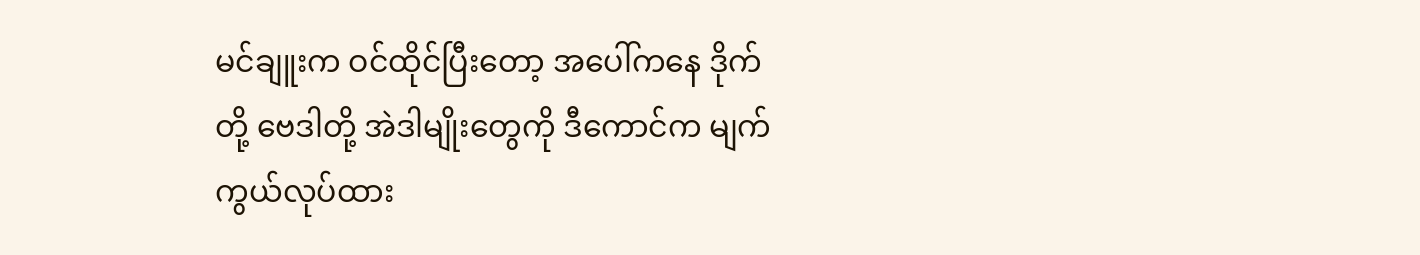မင်ချူးက ဝင်ထိုင်ပြီးတော့ အပေါ်ကနေ ဒိုက်တို့ ဗေဒါတို့ အဲဒါမျိုးတွေကို ဒီကောင်က မျက်ကွယ်လုပ်ထား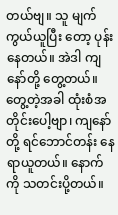တယ်ဗျ။ သူ မျက်ကွယ်ယူပြီး တော့ ပုန်းနေတယ်။ အဲဒါ ကျနော်တို့ တွေ့တယ်။ တွေ့တဲ့အခါ ထုံးစံအတိုင်းပေါ့ဗျာ၊ ကျနော်တို့ ရင်ဘောင်တန်း နေရာယူတယ်။ နောက်ကို သတင်းပို့တယ်။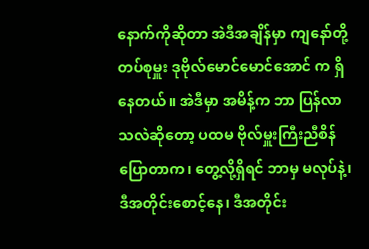နောက်ကိုဆိုတာ အဲဒီအချိန်မှာ ကျနော်တို့ တပ်စုမှူး ဒုဗိုလ်မောင်မောင်အောင် က ရှိနေတယ်။ အဲဒီမှာ အမိန့်က ဘာ ပြန်လာ သလဲဆိုတော့ ပထမ ဗိုလ်မှူးကြီးညီစိန် ပြောတာက၊ တွေ့လို့ရှိရင် ဘာမှ မလုပ်နဲ့၊ ဒီအတိုင်းစောင့်နေ၊ ဒီအတိုင်း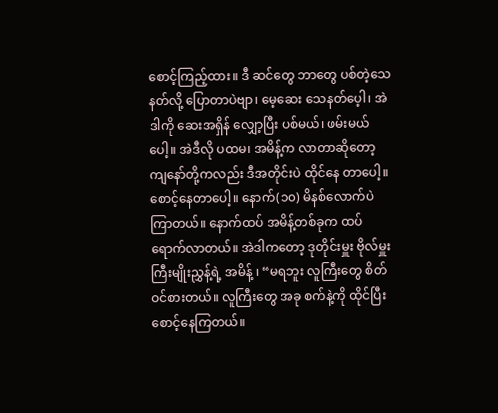စောင့်ကြည့်ထား။ ဒီ ဆင်တွေ ဘာတွေ ပစ်တဲ့သေနတ်လို့ ပြောတာပဲဗျာ၊ မေ့ဆေး သေနတ်ပေ့ါ၊ အဲဒါကို ဆေးအရှိန် လျှော့ပြီး ပစ်မယ်၊ ဖမ်းမယ်ပေါ့။ အဲဒီလို ပထမ၊ အမိန့်က လာတာဆိုတော့ ကျနော်တို့ကလည်း ဒီအတိုင်းပဲ ထိုင်နေ တာပေါ့။ စောင့်နေတာပေါ့။ နောက်(၁၀) မိနစ်လောက်ပဲ ကြာတယ်။ နောက်ထပ် အမိန့်တစ်ခုက ထပ်ရောက်လာတယ်။ အဲဒါကတော့ ဒုတိုင်းမှူး ဗိုလ်မှူးကြီးမျိုးညွှန့်ရဲ့ အမိန့် ၊ “မရဘူး လူကြီးတွေ စိတ်ဝင်စားတယ်။ လူကြီးတွေ အခု စက်နဲ့ကို ထိုင်ပြီး စောင့်နေကြတယ်။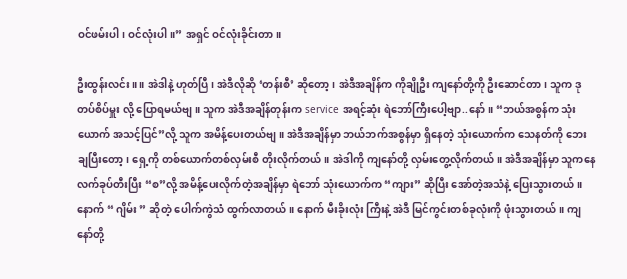ဝင်ဖမ်းပါ၊ ဝင်လုံးပါ။” အရှင် ဝင်လုံးခိုင်းတာ။

ဦးထွန်းလင်း။ ။ အဲဒါနဲ့ ဟုတ်ပြီ၊ အဲဒီလိုဆို ‘တန်းစီ’ ဆိုတော့၊ အဲဒီအချိန်က ကိုချိုဦး ကျနော်တို့ကို ဦးဆောင်တာ၊ သူက ဒုတပ်စိပ်မှူး လို့ ပြောရမယ်ဗျ။ သူက အဲဒီအချိန်တုန်းက service အရင့်ဆုံး ရဲဘော်ကြီးပေါ့ဗျာ..နော်။ “ဘယ်အစွန်က သုံးယောက် အသင့်ပြင်”လို့ သူက အမိန့်ပေးတယ်ဗျ။ အဲဒီအချိန်မှာ ဘယ်ဘက်အစွန်မှာ ရှိနေတဲ့ သုံးယောက်က သေနတ်ကို ဘေးချပြီးတော့၊ ရှေ့ကို တစ်ယောက်တစ်လှမ်းစီ တိုးလိုက်တယ်။ အဲဒါကို ကျနော်တို့ လှမ်းတွေ့လိုက်တယ်။ အဲဒီအချိန်မှာ သူကနေ လက်ခုပ်တီးပြီး “စ”လို့ အမိန့်ပေးလိုက်တဲ့အချိန်မှာ ရဲဘော် သုံးယောက်က “ကျား” ဆိုပြီး အော်တဲ့အသံနဲ့ ပြေးသွားတယ်။ နောက် “ ဂျိမ်း ” ဆိုတဲ့ ပေါက်ကွဲသံ ထွက်လာတယ်။ နောက် မီးခိုးလုံး ကြီးနဲ့ အဲဒီ မြင်ကွင်းတစ်ခုလုံးကို ဖုံးသွားတယ်။ ကျနော်တို့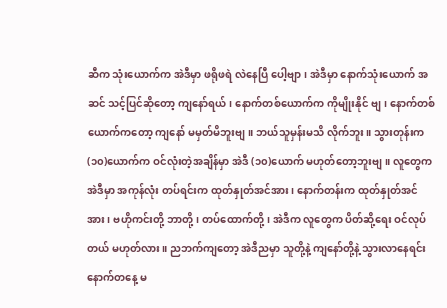ဆီက သုံးယောက်က အဲဒီမှာ ဖရိုဖရဲ လဲနေပြီ ပေါ့ဗျာ၊ အဲဒီမှာ နောက်သုံးယောက် အဆင် သင့်ပြင်ဆိုတော့ ကျနော်ရယ်၊ နောက်တစ်ယောက်က ကိုမျိုးနိုင် ဗျ၊ နောက်တစ် ယောက်ကတော့ ကျနော် မမှတ်မိဘူးဗျ။ ဘယ်သူမှန်းမသိ လိုက်ဘူး။ သွားတုန်းက (၁၀)ယောက်က ဝင်လုံးတဲ့အချိန်မှာ အဲဒီ (၁၀)ယောက် မဟုတ်တော့ဘူးဗျ။ လူတွေက အဲဒီမှာ အကုန်လုံး တပ်ရင်းက ထုတ်နှုတ်အင်အား၊ နောက်တန်းက ထုတ်နှုတ်အင်အား၊ ဗဟိုကင်းတို့ ဘာတို့၊ တပ်ထောက်တို့၊ အဲဒီက လူတွေက ပိတ်ဆို့ရေး ဝင်လုပ်တယ် မဟုတ်လား။ ညဘက်ကျတော့ အဲဒီညမှာ သူတို့နဲ့ ကျနော်တို့နဲ့ သွားလာနေရင်း နောက်တနေ့ မ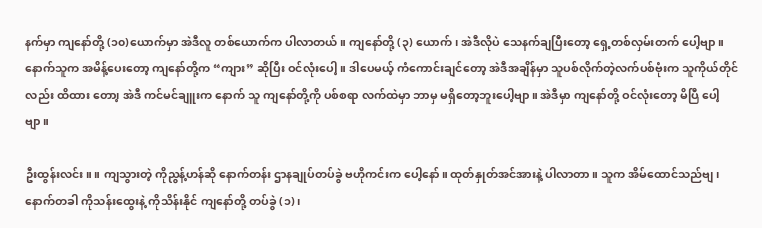နက်မှာ ကျနော်တို့ (၁၀)ယောက်မှာ အဲဒီလူ တစ်ယောက်က ပါလာတယ်။ ကျနော်တို့ (၃) ယောက်၊ အဲဒီလိုပဲ သေနက်ချပြီးတော့ ရှေ့တစ်လှမ်းတက် ပေါ့ဗျာ။ နောက်သူက အမိန့်ပေးတော့ ကျနော်တို့က “ကျား” ဆိုပြီး ဝင်လုံးပေါ့။ ဒါပေမယ့် ကံကောင်းချင်တော့ အဲဒီအချိန်မှာ သူပစ်လိုက်တဲ့လက်ပစ်ဗုံးက သူကိုယ်တိုင်လည်း ထိထား တော၊့ အဲဒီ ကင်မင်ချူးက နောက် သူ ကျနော်တို့ကို ပစ်စရာ လက်ထဲမှာ ဘာမှ မရှိတော့ဘူးပေါ့ဗျာ။ အဲဒီမှာ ကျနော်တို့ ဝင်လုံးတော့ မိပြီ ပေါ့ ဗျာ။

ဦးထွန်းလင်း။ ။ ကျသွားတဲ့ ကိုညွန့်ဟန်ဆို နောက်တန်း ဌာနချုပ်တပ်ခွဲ ဗဟိုကင်းက ပေါ့နော်။ ထုတ်နှုတ်အင်အားနဲ့ ပါလာတာ။ သူက အိမ်ထောင်သည်ဗျ၊ နောက်တခါ ကိုသန်းထွေးနဲ့ ကိုသိန်းနိုင် ကျနော်တို့ တပ်ခွဲ (၁)၊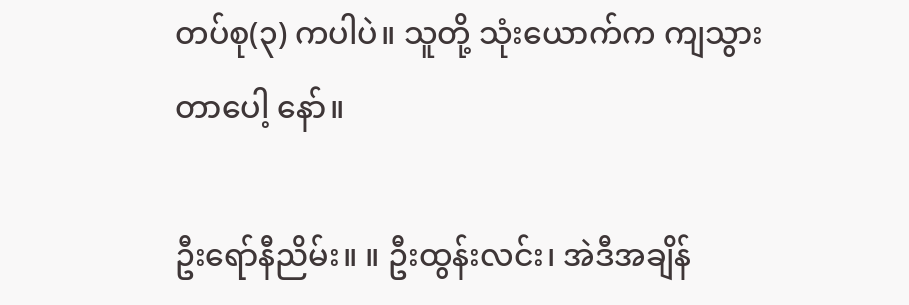တပ်စု(၃) ကပါပဲ။ သူတို့ သုံးယောက်က ကျသွားတာပေါ့ နော်။

ဦးရော်နီညိမ်း။ ။ ဦးထွန်းလင်း၊ အဲဒီအချိန်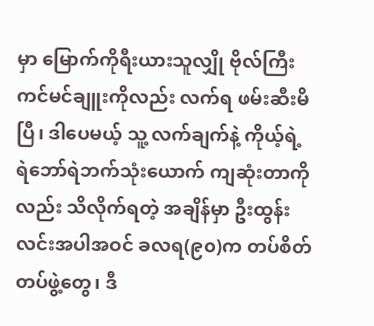မှာ မြောက်ကိုရီးယားသူလျှို ဗိုလ်ကြီးကင်မင်ချူးကိုလည်း လက်ရ ဖမ်းဆီးမိပြီ၊ ဒါပေမယ့် သူ့ လက်ချက်နဲ့ ကိုယ့်ရဲ့ ရဲဘော်ရဲဘက်သုံးယောက် ကျဆုံးတာကိုလည်း သိလိုက်ရတဲ့ အချိန်မှာ ဦးထွန်းလင်းအပါအဝင် ခလရ(၉၀)က တပ်စိတ် တပ်ဖွဲ့တွေ၊ ဒီ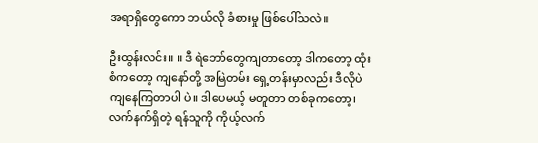အရာရှိတွေကော ဘယ်လို ခံစားမှု ဖြစ်ပေါ်သလဲ။

ဦးထွန်းလင်း။ ။ ဒီ ရဲဘော်တွေကျတာတော့ ဒါကတော့ ထုံးစံကတော့ ကျနော်တို့ အမြဲတမ်း ရှေ့တန်းမှာလည်း ဒီလိုပဲ ကျနေကြတာပါ ပဲ။ ဒါပေမယ့် မတူတာ တစ်ခုကတော့၊ လက်နက်ရှိတဲ့ ရန်သူကို ကိုယ့်လက်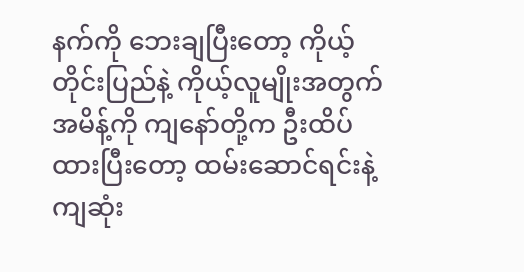နက်ကို ဘေးချပြီးတော့ ကိုယ့်တိုင်းပြည်နဲ့ ကိုယ့်လူမျိုးအတွက် အမိန့်ကို ကျနော်တို့က ဦးထိပ်ထားပြီးတော့ ထမ်းဆောင်ရင်းနဲ့ ကျဆုံး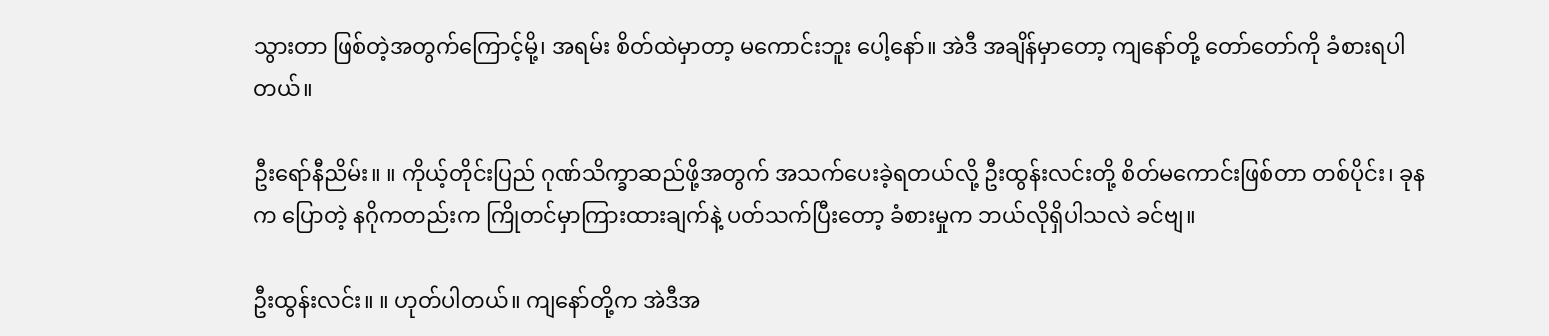သွားတာ ဖြစ်တဲ့အတွက်ကြောင့်မို့၊ အရမ်း စိတ်ထဲမှာတာ့ မကောင်းဘူး ပေါ့နော်။ အဲဒီ အချိန်မှာတော့ ကျနော်တို့ တော်တော်ကို ခံစားရပါတယ်။

ဦးရော်နီညိမ်း။ ။ ကိုယ့်တိုင်းပြည် ဂုဏ်သိက္ခာဆည်ဖို့အတွက် အသက်ပေးခဲ့ရတယ်လို့ ဦးထွန်းလင်းတို့ စိတ်မကောင်းဖြစ်တာ တစ်ပိုင်း၊ ခုနက ပြောတဲ့ နဂိုကတည်းက ကြိုတင်မှာကြားထားချက်နဲ့ ပတ်သက်ပြီးတော့ ခံစားမှုက ဘယ်လိုရှိပါသလဲ ခင်ဗျ။

ဦးထွန်းလင်း။ ။ ဟုတ်ပါတယ်။ ကျနော်တို့က အဲဒီအ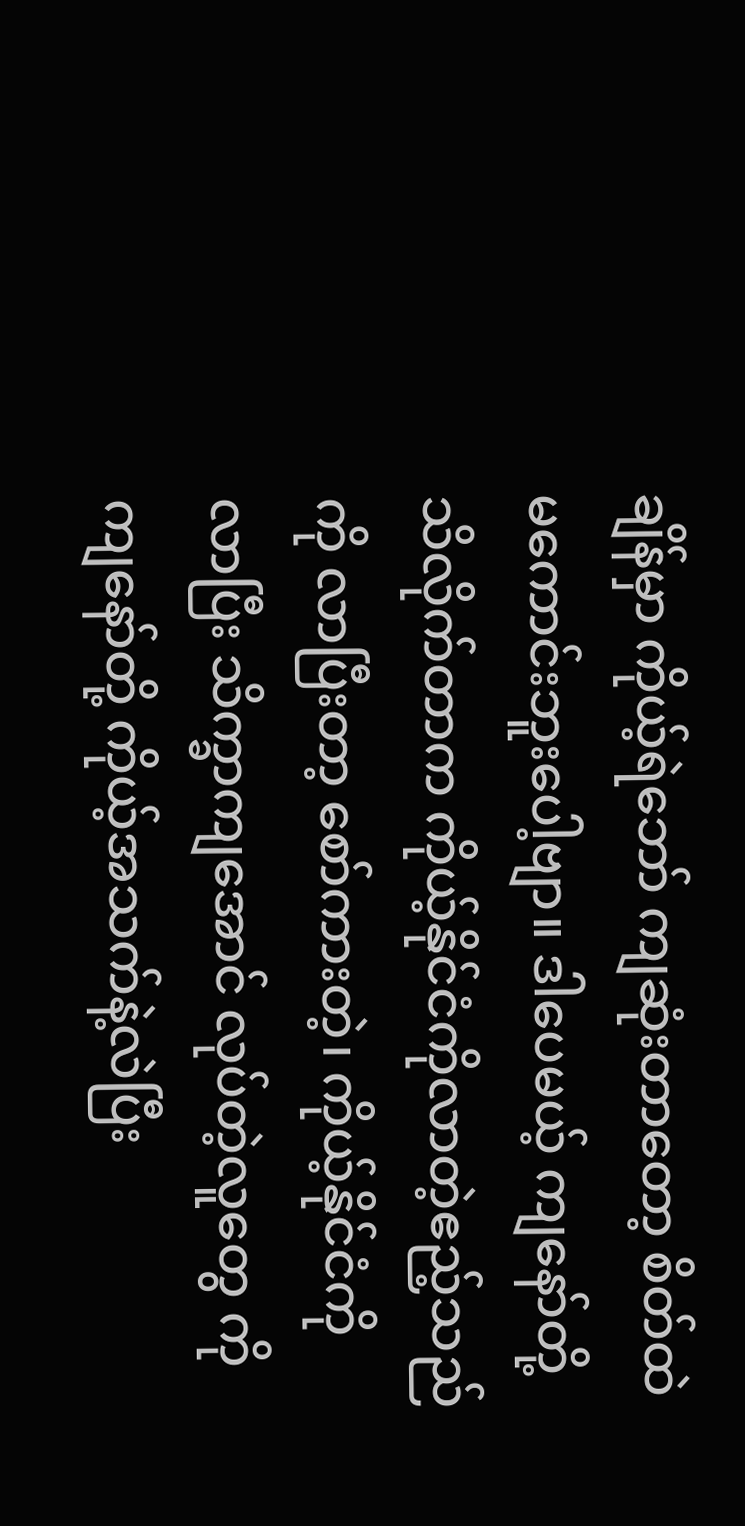ချိန်မှာ ကိုယ့်ရဲဘော် ကျဆုံးတာတော့ စိတ်ထဲ မကောင်းဘူးပေါ့ဗျာ။ ဒါပေမယ့် ကျနော်တို့ သိလိုက်တာက ကိုယ့်နိုင်ငံကိုလာတဲ့ဧည့်သည်ကို လာပြီးတာ့ စော်ကားတဲ့၊ ကိုယ့်နိုင်ငံကို လာပြီး သိက္ခာကျအောင် လုပ်တဲ့လူတွေ ကို ကျနော်တို့ ကိုယ့်အသက်နဲ့လဲပြီး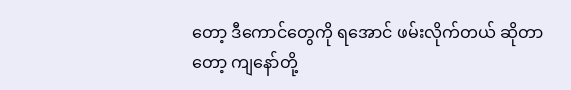တော့ ဒီကောင်တွေကို ရအောင် ဖမ်းလိုက်တယ် ဆိုတာတော့ ကျနော်တို့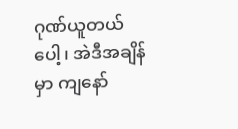ဂုဏ်ယူတယ်ပေါ့၊ အဲဒီအချိန်မှာ ကျနော်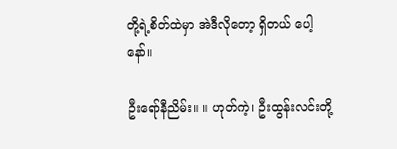တို့ရဲ့စိတ်ထဲမှာ အဲဒီလိုတော့ ရှိတယ် ပေါ့နော်။

ဦးရော်နီညိမ်း။ ။ ဟုတ်ကဲ့၊ ဦးထွန်းလင်းတို့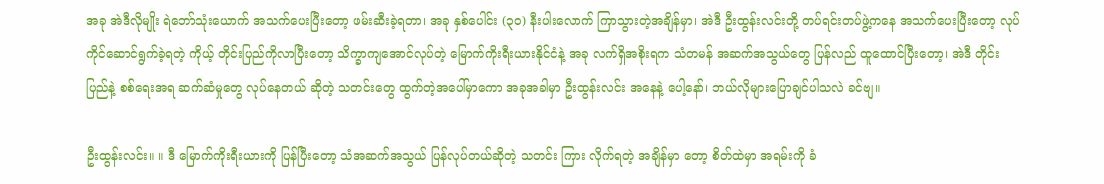အခု အဲဒီလိုမျိုး ရဲဘော်သုံးယောက် အသက်ပေးပြီးတော့ ဖမ်းဆီးခဲ့ရတာ၊ အခု နှစ်ပေါင်း (၃၀) နီးပါးလောက် ကြာသွားတဲ့အချိန်မှာ၊ အဲဒီ ဦးထွန်းလင်းတို့ တပ်ရင်းတပ်ဖွဲ့ကနေ အသက်ပေးပြီးတော့ လုပ်ကိုင်ဆောင်ရွက်ခဲ့ရတဲ့ ကိုယ့် တိုင်းပြည်ကိုလာပြီးတော့ သိက္ခာကျအောင်လုပ်တဲ့ မြောက်ကိုးရီးယားနိုင်ငံနဲ့ အခု လက်ရှိအစိုးရက သံတမန် အဆက်အသွယ်တွေ ပြန်လည် ထူထောင်ပြီးတော့၊ အဲဒီ တိုင်းပြည်နဲ့ စစ်ရေးအရ ဆက်ဆံမှုတွေ လုပ်နေတယ် ဆိုတဲ့ သတင်းတွေ ထွက်တဲ့အပေါ်မှာကော အခုအခါမှာ ဦးထွန်းလင်း အနေနဲ့ ပေါ့နော်၊ ဘယ်လိုများပြောချင်ပါသလဲ ခင်ဗျ။

ဦးထွန်းလင်း။ ။ ဒီ မြောက်ကိုးရီးယားကို ပြန်ပြီးတော့ သံအဆက်အသွယ် ပြန်လုပ်တယ်ဆိုတဲ့ သတင်း ကြား လိုက်ရတဲ့ အချိန်မှာ တော့ စိတ်ထဲမှာ အရမ်းကို ခံ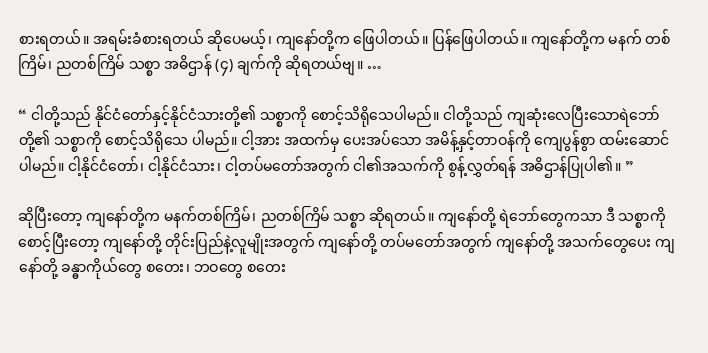စားရတယ်။ အရမ်းခံစားရတယ် ဆိုပေမယ့်၊ ကျနော်တို့က ဖြေပါတယ်။ ပြန်ဖြေပါတယ်။ ကျနော်တို့က မနက် တစ်ကြိမ်၊ ညတစ်ကြိမ် သစ္စာ အဓိဌာန် (၄) ချက်ကို ဆိုရတယ်ဗျ။ …

“ ငါတို့သည် နိုင်ငံတော်နှင့်နိုင်ငံသားတို့၏ သစ္စာကို စောင့်သိရိုသေပါမည်။ ငါတို့သည် ကျဆုံးလေပြီးသောရဲဘော်တို့၏ သစ္စာကို စောင့်သိရိုသေ ပါမည်။ ငါ့အား အထက်မှ ပေးအပ်သော အမိန့်နှင့်တာဝန်ကို ကျေပွန်စွာ ထမ်းဆောင်ပါမည်။ ငါ့နိုင်ငံတော်၊ ငါ့နိုင်ငံသား၊ ငါ့တပ်မတော်အတွက် ငါ၏အသက်ကို စွန့်လွှတ်ရန် အဓိဌာန်ပြုပါ၏။ ”

ဆိုပြီးတော့ ကျနော်တို့က မနက်တစ်ကြိမ်၊ ညတစ်ကြိမ် သစ္စာ ဆိုရတယ်။ ကျနော်တို့ ရဲဘော်တွေကသာ ဒီ သစ္စာကိုစောင့်ပြီးတော့ ကျနော်တို့ တိုင်းပြည်နဲ့လူမျိုးအတွက် ကျနော်တို့ တပ်မတော်အတွက် ကျနော်တို့ အသက်တွေပေး ကျနော်တို့ ခန္ဓာကိုယ်တွေ စတေး၊ ဘဝတွေ စတေး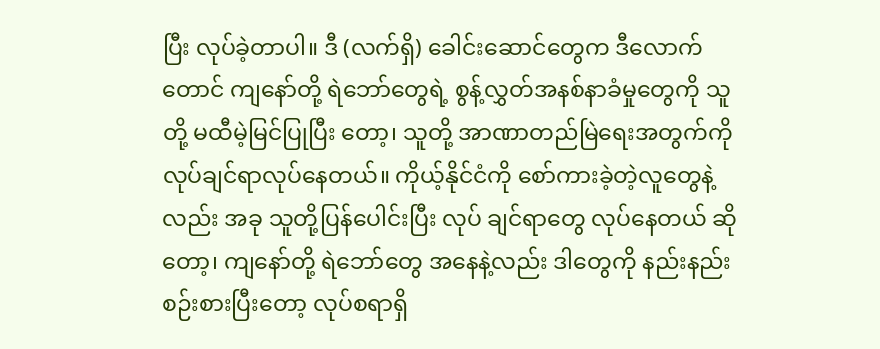ပြီး လုပ်ခဲ့တာပါ။ ဒီ (လက်ရှိ) ခေါင်းဆောင်တွေက ဒီလောက်တောင် ကျနော်တို့ ရဲဘော်တွေရဲ့ စွန့်လွှတ်အနစ်နာခံမှုတွေကို သူတို့ မထီမဲ့မြင်ပြုပြီး တော့၊ သူတို့ အာဏာတည်မြဲရေးအတွက်ကို လုပ်ချင်ရာလုပ်နေတယ်။ ကိုယ့်နိုင်ငံကို စော်ကားခဲ့တဲ့လူတွေနဲ့လည်း အခု သူတို့ပြန်ပေါင်းပြီး လုပ် ချင်ရာတွေ လုပ်နေတယ် ဆိုတော့၊ ကျနော်တို့ ရဲဘော်တွေ အနေနဲ့လည်း ဒါတွေကို နည်းနည်းစဉ်းစားပြီးတော့ လုပ်စရာရှိ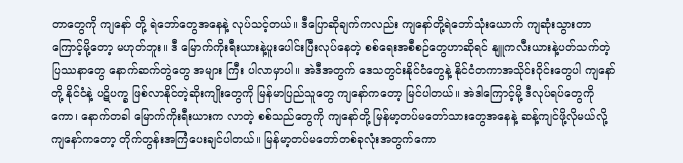တာတွေကို ကျနော် တို့ ရဲဘော်တွေအနေနဲ့ လုပ်သင့်တယ်။ ဒီပြောဆိုချက်ကလည်း ကျနော်တို့ရဲဘော်သုံးယောက် ကျဆုံးသွားတာကြောင့်မို့တော့ မဟုတ်ဘူး။ ဒီ မြောက်ကိုးရီးယားနဲ့ပူးပေါင်းပြီးလုပ်နေတဲ့ စစ်ရေးအစီစဉ်တွေဟာဆိုရင် နျူကလီးယားနဲ့ပတ်သက်တဲ့ ပြဿနာတွေ နောက်ဆက်တွဲတွေ အများ ကြီး ပါလာမှာပါ။ အဲဒီအတွက် ဒေသတွင်းနိုင်ငံတွေနဲ့ နိုင်ငံတကာအသိုင်းဝိုင်းတွေပါ ကျနော်တို့ နိုင်ငံနဲ့ ပဋိပက္ခ ဖြစ်လာနိုင်တဲ့ဆိုးကျိုးတွေကို မြန်မာပြည်သူတွေ ကျနော်ကတော့ မြင်ပါတယ်။ အဲဒါကြောင့်မို့ ဒီလုပ်ရပ်တွေကိုကော၊ နောက်တခါ မြောက်ကိုးရီးယားက လာတဲ့ စစ်သည်တွေကို ကျနော်တို့ မြန်မာ့တပ်မတော်သားတွေအနေနဲ့ ဆန့်ကျင်ဖို့လိုမယ်လို့ ကျနော်ကတော့ တိုက်တွန်းအကြံပေးချင်ပါတယ်။ မြန်မာ့တပ်မတော်တစ်ခုလုံးအတွက်ကော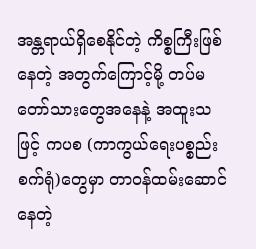အန္တရာယ်ရှိစေနိုင်တဲ့ ကိစ္စကြီးဖြစ်နေတဲ့ အတွက်ကြောင့်မို့ တပ်မတော်သားတွေအနေနဲ့ အထူးသဖြင့် ကပစ (ကာကွယ်ရေးပစ္စည်းစက်ရုံ)တွေမှာ တာဝန်ထမ်းဆောင်နေတဲ့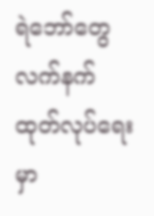ရဲဘော်တွေ လက်နက်ထုတ်လုပ်ရေးမှာ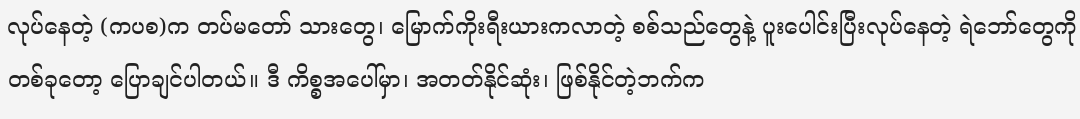လုပ်နေတဲ့ (ကပစ)က တပ်မတော် သားတွေ၊ မြောက်ကိုးရီးယားကလာတဲ့ စစ်သည်တွေနဲ့ ပူးပေါင်းပြီးလုပ်နေတဲ့ ရဲဘော်တွေကို တစ်ခုတော့ ပြောချင်ပါတယ်။ ဒီ ကိစ္စအပေါ်မှာ၊ အတတ်နိုင်ဆုံး၊ ဖြစ်နိုင်တဲ့ဘက်က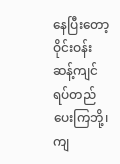နေပြီးတော့ ဝိုင်းဝန်းဆန့်ကျင် ရပ်တည်ပေးကြဘို့၊ ကျ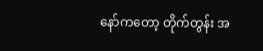နော်ကတော့ တိုက်တွန်း အ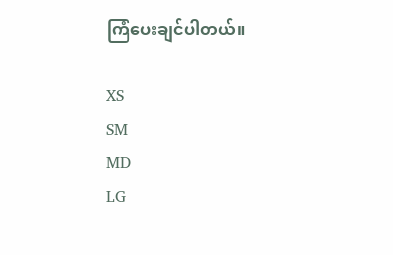ကြံပေးချင်ပါတယ်။

XS
SM
MD
LG